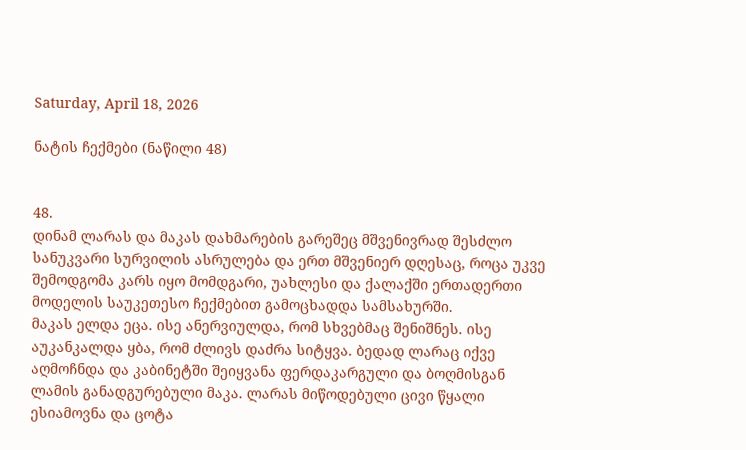Saturday, April 18, 2026

ნატის ჩექმები (ნაწილი 48)


48.
დინამ ლარას და მაკას დახმარების გარეშეც მშვენივრად შესძლო სანუკვარი სურვილის ასრულება და ერთ მშვენიერ დღესაც, როცა უკვე შემოდგომა კარს იყო მომდგარი, უახლესი და ქალაქში ერთადერთი მოდელის საუკეთესო ჩექმებით გამოცხადდა სამსახურში.
მაკას ელდა ეცა. ისე ანერვიულდა, რომ სხვებმაც შენიშნეს. ისე აუკანკალდა ყბა, რომ ძლივს დაძრა სიტყვა. ბედად ლარაც იქვე აღმოჩნდა და კაბინეტში შეიყვანა ფერდაკარგული და ბოღმისგან ლამის განადგურებული მაკა. ლარას მიწოდებული ცივი წყალი ესიამოვნა და ცოტა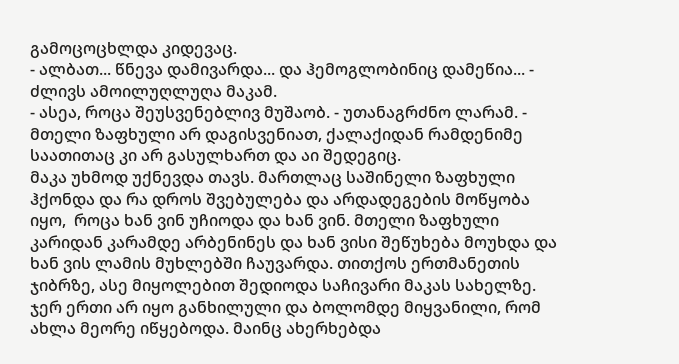გამოცოცხლდა კიდევაც.
- ალბათ... წნევა დამივარდა... და ჰემოგლობინიც დამეწია... - ძლივს ამოილუღლუღა მაკამ.
- ასეა, როცა შეუსვენებლივ მუშაობ. - უთანაგრძნო ლარამ. - მთელი ზაფხული არ დაგისვენიათ, ქალაქიდან რამდენიმე საათითაც კი არ გასულხართ და აი შედეგიც.
მაკა უხმოდ უქნევდა თავს. მართლაც საშინელი ზაფხული ჰქონდა და რა დროს შვებულება და არდადეგების მოწყობა იყო,  როცა ხან ვინ უჩიოდა და ხან ვინ. მთელი ზაფხული კარიდან კარამდე არბენინეს და ხან ვისი შეწუხება მოუხდა და ხან ვის ლამის მუხლებში ჩაუვარდა. თითქოს ერთმანეთის ჯიბრზე, ასე მიყოლებით შედიოდა საჩივარი მაკას სახელზე. ჯერ ერთი არ იყო განხილული და ბოლომდე მიყვანილი, რომ ახლა მეორე იწყებოდა. მაინც ახერხებდა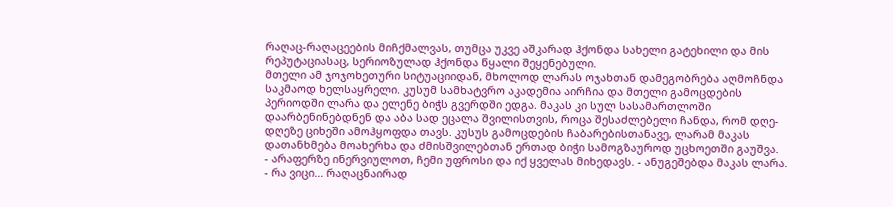რაღაც-რაღაცეების მიჩქმალვას, თუმცა უკვე აშკარად ჰქონდა სახელი გატეხილი და მის რეპუტაციასაც, სერიოზულად ჰქონდა წყალი შეყენებული.
მთელი ამ ჯოჯოხეთური სიტუაციიდან, მხოლოდ ლარას ოჯახთან დამეგობრება აღმოჩნდა საკმაოდ ხელსაყრელი. კუსუმ სამხატვრო აკადემია აირჩია და მთელი გამოცდების პერიოდში ლარა და ელენე ბიჭს გვერდში ედგა. მაკას კი სულ სასამართლოში დაარბენინებდნენ და აბა სად ეცალა შვილისთვის, როცა შესაძლებელი ჩანდა, რომ დღე-დღეზე ციხეში ამოჰყოფდა თავს. კუსუს გამოცდების ჩაბარებისთანავე, ლარამ მაკას დათანხმება მოახერხა და ძმისშვილებთან ერთად ბიჭი სამოგზაუროდ უცხოეთში გაუშვა.
- არაფერზე ინერვიულოთ, ჩემი უფროსი და იქ ყველას მიხედავს. - ანუგეშებდა მაკას ლარა.
- რა ვიცი... რაღაცნაირად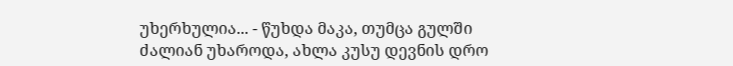უხერხულია... - წუხდა მაკა, თუმცა გულში ძალიან უხაროდა, ახლა კუსუ დევნის დრო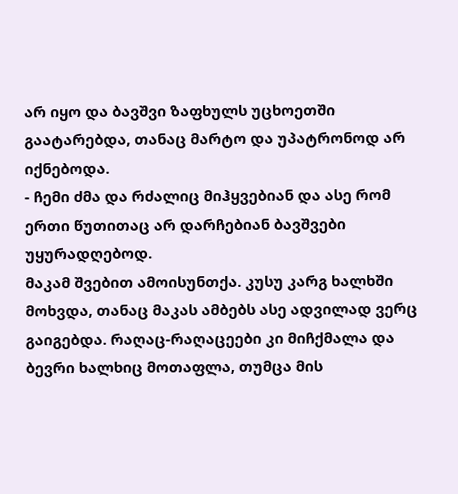არ იყო და ბავშვი ზაფხულს უცხოეთში გაატარებდა, თანაც მარტო და უპატრონოდ არ იქნებოდა.
- ჩემი ძმა და რძალიც მიჰყვებიან და ასე რომ ერთი წუთითაც არ დარჩებიან ბავშვები უყურადღებოდ.
მაკამ შვებით ამოისუნთქა. კუსუ კარგ ხალხში მოხვდა, თანაც მაკას ამბებს ასე ადვილად ვერც გაიგებდა. რაღაც-რაღაცეები კი მიჩქმალა და ბევრი ხალხიც მოთაფლა, თუმცა მის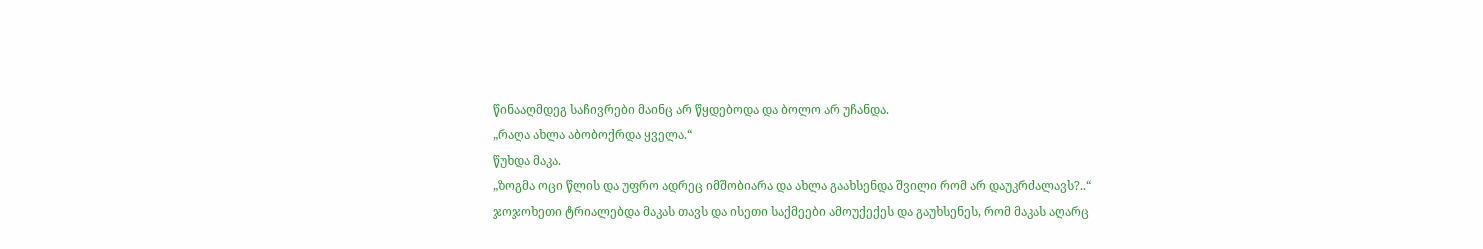წინააღმდეგ საჩივრები მაინც არ წყდებოდა და ბოლო არ უჩანდა.
„რაღა ახლა აბობოქრდა ყველა.“
წუხდა მაკა.
„ზოგმა ოცი წლის და უფრო ადრეც იმშობიარა და ახლა გაახსენდა შვილი რომ არ დაუკრძალავს?..“
ჯოჯოხეთი ტრიალებდა მაკას თავს და ისეთი საქმეები ამოუქექეს და გაუხსენეს, რომ მაკას აღარც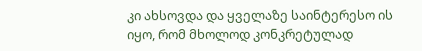კი ახსოვდა და ყველაზე საინტერესო ის იყო, რომ მხოლოდ კონკრეტულად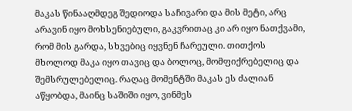მაკას წინააღმდეგ შედიოდა საჩივარი და მის მეტი, არც არავინ იყო მოხსენიებული, გაკვრითაც კი არ იყო ნათქვამი, რომ მის გარდა, სხვებიც იყვნენ ჩარეული. თითქოს მხოლოდ მაკა იყო თავიც და ბოლოც, მომფიქრებელიც და შემსრულებელიც. რაღაც მომენტში მაკას ეს ძალიან აწყობდა, მაინც საშიში იყო, ვინმეს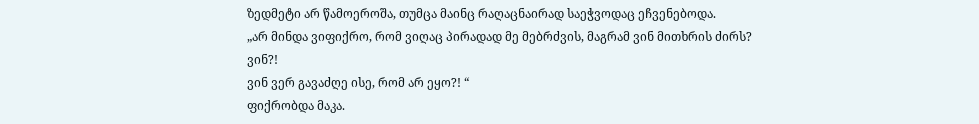ზედმეტი არ წამოეროშა, თუმცა მაინც რაღაცნაირად საეჭვოდაც ეჩვენებოდა.
„არ მინდა ვიფიქრო, რომ ვიღაც პირადად მე მებრძვის, მაგრამ ვინ მითხრის ძირს? ვინ?!
ვინ ვერ გავაძღე ისე, რომ არ ეყო?! “
ფიქრობდა მაკა.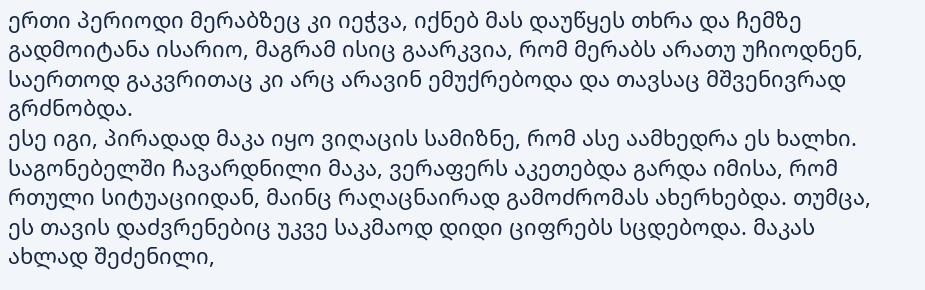ერთი პერიოდი მერაბზეც კი იეჭვა, იქნებ მას დაუწყეს თხრა და ჩემზე გადმოიტანა ისარიო, მაგრამ ისიც გაარკვია, რომ მერაბს არათუ უჩიოდნენ, საერთოდ გაკვრითაც კი არც არავინ ემუქრებოდა და თავსაც მშვენივრად გრძნობდა.
ესე იგი, პირადად მაკა იყო ვიღაცის სამიზნე, რომ ასე აამხედრა ეს ხალხი.
საგონებელში ჩავარდნილი მაკა, ვერაფერს აკეთებდა გარდა იმისა, რომ რთული სიტუაციიდან, მაინც რაღაცნაირად გამოძრომას ახერხებდა. თუმცა, ეს თავის დაძვრენებიც უკვე საკმაოდ დიდი ციფრებს სცდებოდა. მაკას ახლად შეძენილი,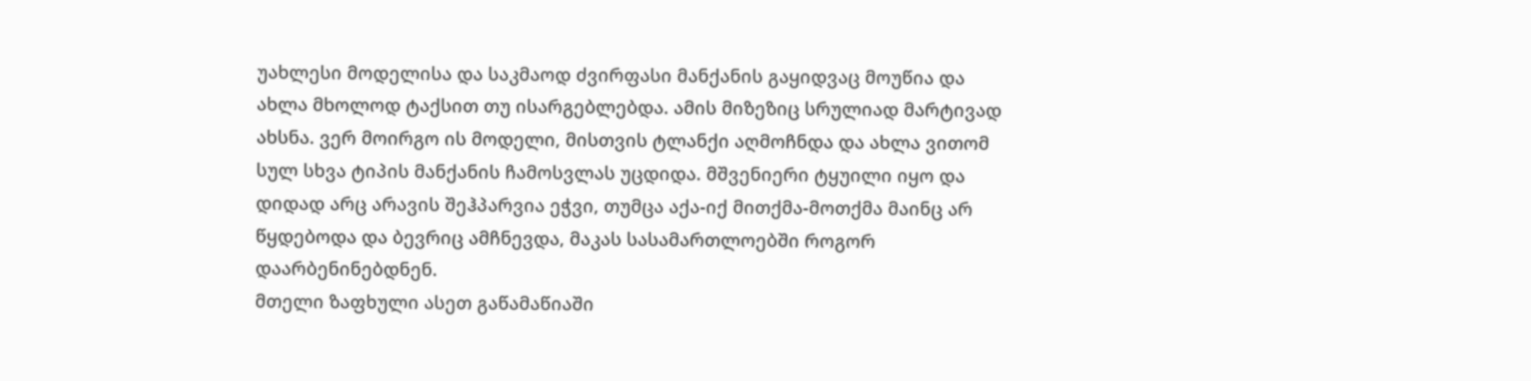უახლესი მოდელისა და საკმაოდ ძვირფასი მანქანის გაყიდვაც მოუწია და ახლა მხოლოდ ტაქსით თუ ისარგებლებდა. ამის მიზეზიც სრულიად მარტივად ახსნა. ვერ მოირგო ის მოდელი, მისთვის ტლანქი აღმოჩნდა და ახლა ვითომ სულ სხვა ტიპის მანქანის ჩამოსვლას უცდიდა. მშვენიერი ტყუილი იყო და დიდად არც არავის შეჰპარვია ეჭვი, თუმცა აქა-იქ მითქმა-მოთქმა მაინც არ წყდებოდა და ბევრიც ამჩნევდა, მაკას სასამართლოებში როგორ დაარბენინებდნენ.
მთელი ზაფხული ასეთ გაწამაწიაში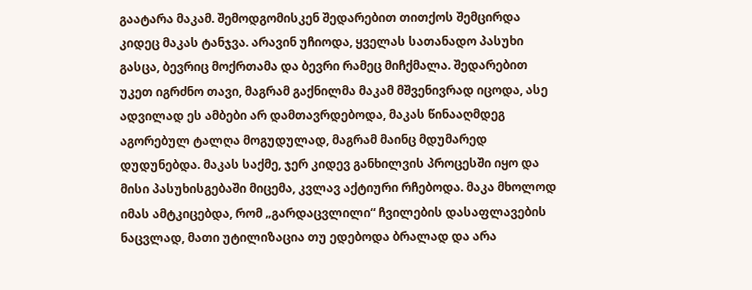გაატარა მაკამ. შემოდგომისკენ შედარებით თითქოს შემცირდა კიდეც მაკას ტანჯვა. არავინ უჩიოდა, ყველას სათანადო პასუხი გასცა, ბევრიც მოქრთამა და ბევრი რამეც მიჩქმალა. შედარებით უკეთ იგრძნო თავი, მაგრამ გაქნილმა მაკამ მშვენივრად იცოდა, ასე ადვილად ეს ამბები არ დამთავრდებოდა, მაკას წინააღმდეგ აგორებულ ტალღა მოგუდულად, მაგრამ მაინც მდუმარედ დუდუნებდა. მაკას საქმე, ჯერ კიდევ განხილვის პროცესში იყო და მისი პასუხისგებაში მიცემა, კვლავ აქტიური რჩებოდა. მაკა მხოლოდ იმას ამტკიცებდა, რომ „გარდაცვლილი“ ჩვილების დასაფლავების ნაცვლად, მათი უტილიზაცია თუ ედებოდა ბრალად და არა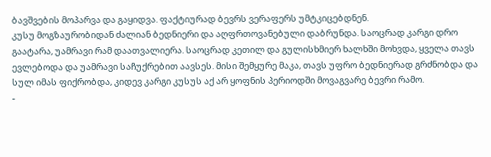ბავშვების მოპარვა და გაყიდვა. ფაქტიურად ბევრს ვერაფერს უმტკიცებდნენ.
კუსუ მოგზაურობიდან ძალიან ბედნიერი და აღფრთოვანებული დაბრუნდა. საოცრად კარგი დრო გაატარა, უამრავი რამ დაათვალიერა. საოცრად კეთილ და გულისხმიერ ხალხში მოხვდა, ყველა თავს ევლებოდა და უამრავი საჩუქრებით აავსეს. მისი შემყურე მაკა, თავს უფრო ბედნიერად გრძნობდა და სულ იმას ფიქრობდა, კიდევ კარგი კუსუს აქ არ ყოფნის პერიოდში მოვაგვარე ბევრი რამო.
-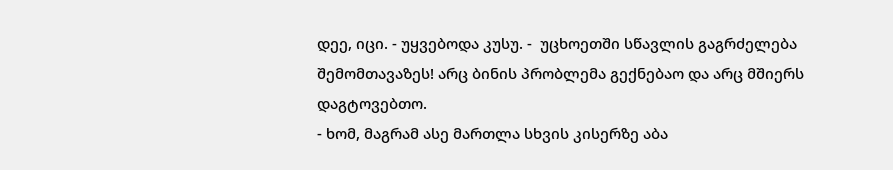დეე, იცი. - უყვებოდა კუსუ. -  უცხოეთში სწავლის გაგრძელება შემომთავაზეს! არც ბინის პრობლემა გექნებაო და არც მშიერს დაგტოვებთო.
- ხომ, მაგრამ ასე მართლა სხვის კისერზე აბა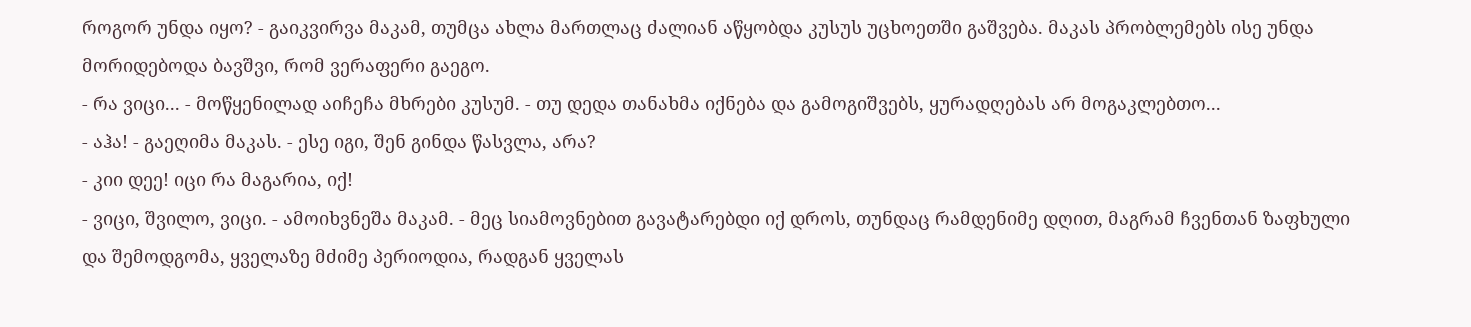როგორ უნდა იყო? - გაიკვირვა მაკამ, თუმცა ახლა მართლაც ძალიან აწყობდა კუსუს უცხოეთში გაშვება. მაკას პრობლემებს ისე უნდა მორიდებოდა ბავშვი, რომ ვერაფერი გაეგო.
- რა ვიცი... - მოწყენილად აიჩეჩა მხრები კუსუმ. - თუ დედა თანახმა იქნება და გამოგიშვებს, ყურადღებას არ მოგაკლებთო...
- აჰა! - გაეღიმა მაკას. - ესე იგი, შენ გინდა წასვლა, არა?
- კიი დეე! იცი რა მაგარია, იქ!
- ვიცი, შვილო, ვიცი. - ამოიხვნეშა მაკამ. - მეც სიამოვნებით გავატარებდი იქ დროს, თუნდაც რამდენიმე დღით, მაგრამ ჩვენთან ზაფხული და შემოდგომა, ყველაზე მძიმე პერიოდია, რადგან ყველას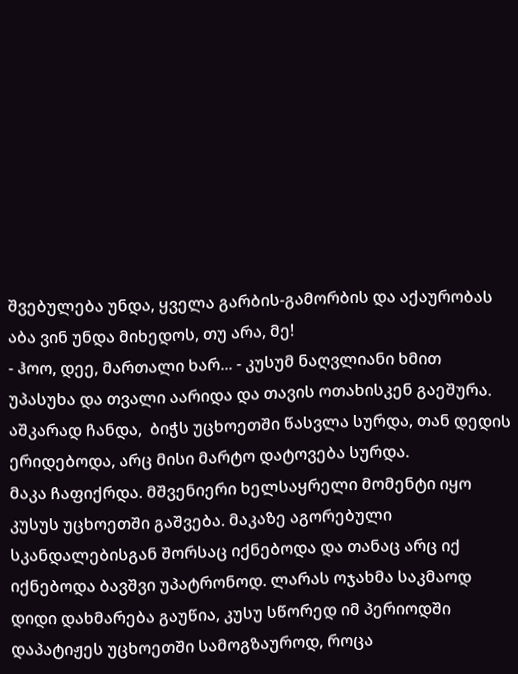შვებულება უნდა, ყველა გარბის-გამორბის და აქაურობას აბა ვინ უნდა მიხედოს, თუ არა, მე!
- ჰოო, დეე, მართალი ხარ... - კუსუმ ნაღვლიანი ხმით უპასუხა და თვალი აარიდა და თავის ოთახისკენ გაეშურა.
აშკარად ჩანდა,  ბიჭს უცხოეთში წასვლა სურდა, თან დედის ერიდებოდა, არც მისი მარტო დატოვება სურდა.
მაკა ჩაფიქრდა. მშვენიერი ხელსაყრელი მომენტი იყო კუსუს უცხოეთში გაშვება. მაკაზე აგორებული სკანდალებისგან შორსაც იქნებოდა და თანაც არც იქ იქნებოდა ბავშვი უპატრონოდ. ლარას ოჯახმა საკმაოდ დიდი დახმარება გაუწია, კუსუ სწორედ იმ პერიოდში დაპატიჟეს უცხოეთში სამოგზაუროდ, როცა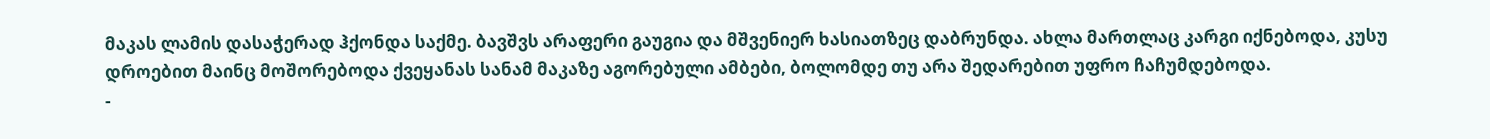მაკას ლამის დასაჭერად ჰქონდა საქმე. ბავშვს არაფერი გაუგია და მშვენიერ ხასიათზეც დაბრუნდა. ახლა მართლაც კარგი იქნებოდა, კუსუ დროებით მაინც მოშორებოდა ქვეყანას სანამ მაკაზე აგორებული ამბები, ბოლომდე თუ არა შედარებით უფრო ჩაჩუმდებოდა.
-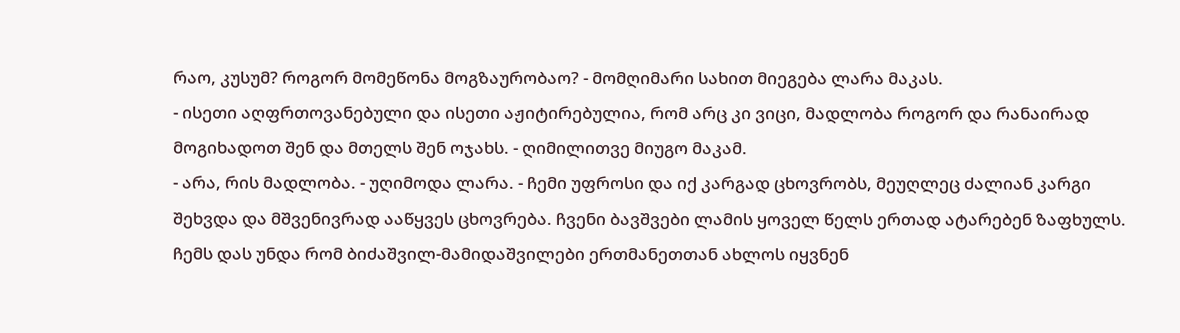რაო, კუსუმ? როგორ მომეწონა მოგზაურობაო? - მომღიმარი სახით მიეგება ლარა მაკას.
- ისეთი აღფრთოვანებული და ისეთი აჟიტირებულია, რომ არც კი ვიცი, მადლობა როგორ და რანაირად მოგიხადოთ შენ და მთელს შენ ოჯახს. - ღიმილითვე მიუგო მაკამ.
- არა, რის მადლობა. - უღიმოდა ლარა. - ჩემი უფროსი და იქ კარგად ცხოვრობს, მეუღლეც ძალიან კარგი შეხვდა და მშვენივრად ააწყვეს ცხოვრება. ჩვენი ბავშვები ლამის ყოველ წელს ერთად ატარებენ ზაფხულს. ჩემს დას უნდა რომ ბიძაშვილ-მამიდაშვილები ერთმანეთთან ახლოს იყვნენ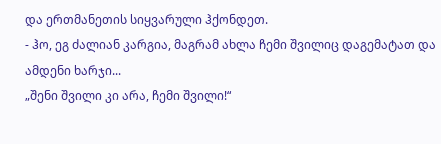და ერთმანეთის სიყვარული ჰქონდეთ.
- ჰო, ეგ ძალიან კარგია, მაგრამ ახლა ჩემი შვილიც დაგემატათ და ამდენი ხარჯი...
„შენი შვილი კი არა, ჩემი შვილი!“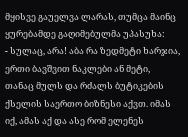მყისვე გაუელვა ლარას, თუმცა მაინც ყურებამდე გაღიმებულმა უპასუხა:
- სულაც, არა! აბა რა ზედმეტი ხარჯია, ერთი ბავშვით ნაკლები ან მეტი, თანაც მულს და რძალს ბუტიკების ქსელის საერთო ბიზნესი აქვთ. იმას იქ, ამას აქ და ასე რომ ელენეს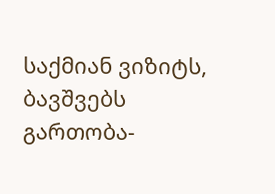საქმიან ვიზიტს, ბავშვებს გართობა-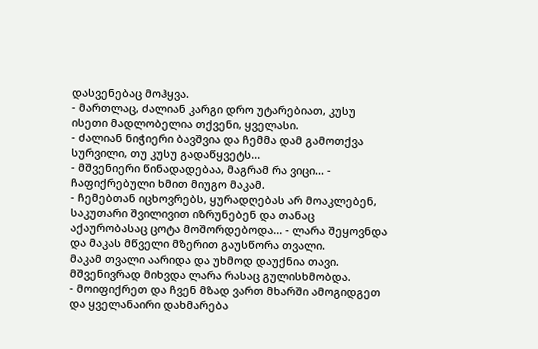დასვენებაც მოჰყვა.
- მართლაც, ძალიან კარგი დრო უტარებიათ, კუსუ ისეთი მადლობელია თქვენი, ყველასი.
- ძალიან ნიჭიერი ბავშვია და ჩემმა დამ გამოთქვა სურვილი, თუ კუსუ გადაწყვეტს...
- მშვენიერი წინადადებაა, მაგრამ რა ვიცი... - ჩაფიქრებული ხმით მიუგო მაკამ.
- ჩემებთან იცხოვრებს, ყურადღებას არ მოაკლებენ, საკუთარი შვილივით იზრუნებენ და თანაც აქაურობასაც ცოტა მოშორდებოდა... - ლარა შეყოვნდა და მაკას მწველი მზერით გაუსწორა თვალი.
მაკამ თვალი აარიდა და უხმოდ დაუქნია თავი. მშვენივრად მიხვდა ლარა რასაც გულისხმობდა.
- მოიფიქრეთ და ჩვენ მზად ვართ მხარში ამოგიდგეთ და ყველანაირი დახმარება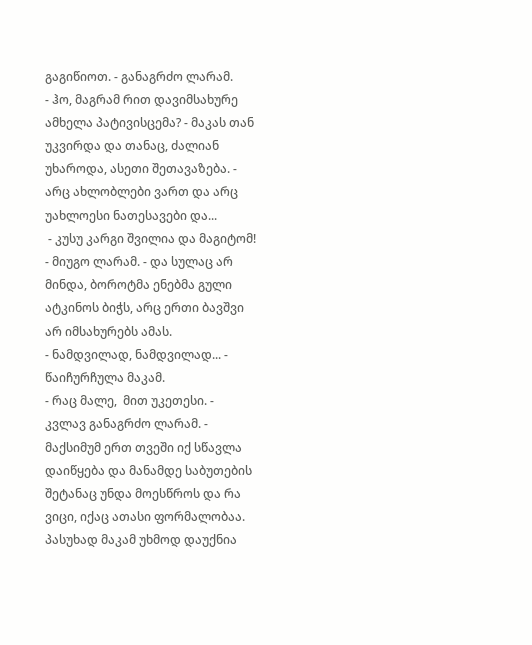გაგიწიოთ. - განაგრძო ლარამ.
- ჰო, მაგრამ რით დავიმსახურე ამხელა პატივისცემა? - მაკას თან უკვირდა და თანაც, ძალიან უხაროდა, ასეთი შეთავაზება. - არც ახლობლები ვართ და არც უახლოესი ნათესავები და...
 - კუსუ კარგი შვილია და მაგიტომ! - მიუგო ლარამ. - და სულაც არ მინდა, ბოროტმა ენებმა გული ატკინოს ბიჭს, არც ერთი ბავშვი არ იმსახურებს ამას.
- ნამდვილად, ნამდვილად... - წაიჩურჩულა მაკამ.
- რაც მალე,  მით უკეთესი. - კვლავ განაგრძო ლარამ. - მაქსიმუმ ერთ თვეში იქ სწავლა დაიწყება და მანამდე საბუთების შეტანაც უნდა მოესწროს და რა ვიცი, იქაც ათასი ფორმალობაა.
პასუხად მაკამ უხმოდ დაუქნია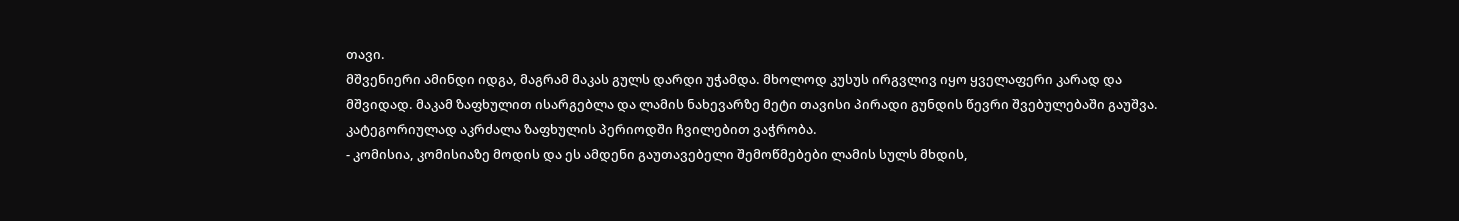თავი.
მშვენიერი ამინდი იდგა, მაგრამ მაკას გულს დარდი უჭამდა. მხოლოდ კუსუს ირგვლივ იყო ყველაფერი კარად და მშვიდად. მაკამ ზაფხულით ისარგებლა და ლამის ნახევარზე მეტი თავისი პირადი გუნდის წევრი შვებულებაში გაუშვა. კატეგორიულად აკრძალა ზაფხულის პერიოდში ჩვილებით ვაჭრობა.
- კომისია, კომისიაზე მოდის და ეს ამდენი გაუთავებელი შემოწმებები ლამის სულს მხდის,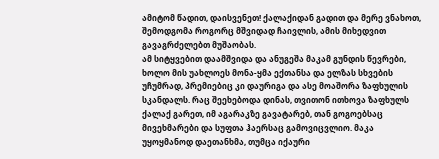ამიტომ წადით, დაისვენეთ! ქალაქიდან გადით და მერე ვნახოთ, შემოდგომა როგორც მშვიდად ჩაივლის, ამის მიხედვით გავაგრძელებთ მუშაობას.
ამ სიტყვებით დაამშვიდა და ანუგეშა მაკამ გუნდის წევრები, ხოლო მის უახლოეს მონა-ყმა ექთანსა და ელზას სხვების უჩუმრად, პრემიებიც კი დაურიგა და ასე მოაშორა ზაფხულის სკანდალს. რაც შეეხებოდა დინას, თვითონ ითხოვა ზაფხულს ქალაქ გარეთ, იმ აგარაკზე გავატარებ, თან გოგოებსაც მივეხმარები და სუფთა ჰაერსაც გამოვიცვლიო. მაკა უყოყმანოდ დაეთანხმა, თუმცა იქაური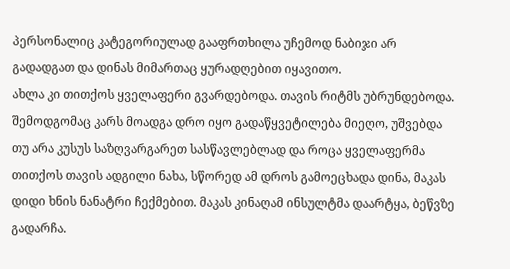პერსონალიც კატეგორიულად გააფრთხილა უჩემოდ ნაბიჯი არ გადადგათ და დინას მიმართაც ყურადღებით იყავითო.
ახლა კი თითქოს ყველაფერი გვარდებოდა. თავის რიტმს უბრუნდებოდა. შემოდგომაც კარს მოადგა დრო იყო გადაწყვეტილება მიეღო, უშვებდა თუ არა კუსუს საზღვარგარეთ სასწავლებლად და როცა ყველაფერმა თითქოს თავის ადგილი ნახა, სწორედ ამ დროს გამოეცხადა დინა, მაკას დიდი ხნის ნანატრი ჩექმებით. მაკას კინაღამ ინსულტმა დაარტყა, ბეწვზე გადარჩა.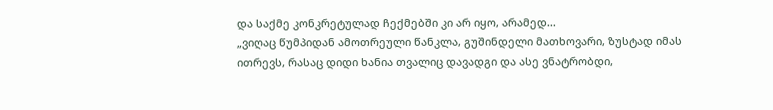და საქმე კონკრეტულად ჩექმებში კი არ იყო, არამედ...
„ვიღაც წუმპიდან ამოთრეული წანკლა, გუშინდელი მათხოვარი, ზუსტად იმას ითრევს, რასაც დიდი ხანია თვალიც დავადგი და ასე ვნატრობდი,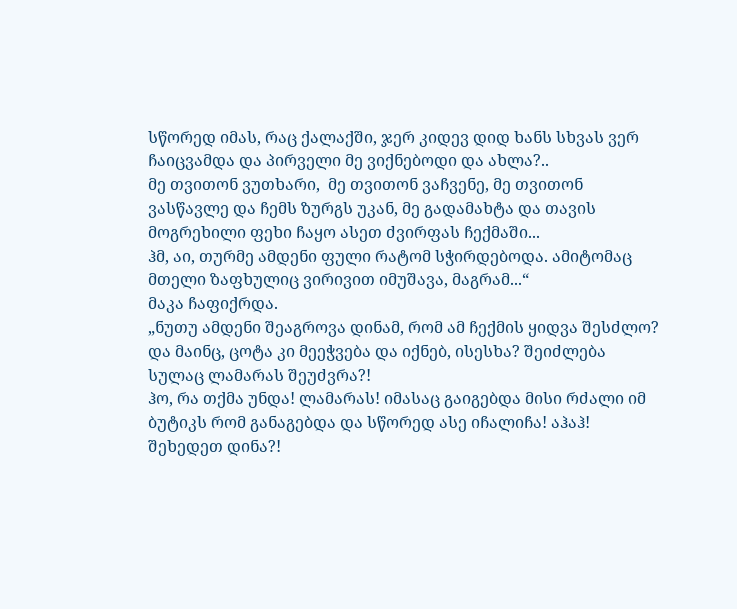სწორედ იმას, რაც ქალაქში, ჯერ კიდევ დიდ ხანს სხვას ვერ ჩაიცვამდა და პირველი მე ვიქნებოდი და ახლა?..
მე თვითონ ვუთხარი,  მე თვითონ ვაჩვენე, მე თვითონ ვასწავლე და ჩემს ზურგს უკან, მე გადამახტა და თავის მოგრეხილი ფეხი ჩაყო ასეთ ძვირფას ჩექმაში...
ჰმ, აი, თურმე ამდენი ფული რატომ სჭირდებოდა. ამიტომაც მთელი ზაფხულიც ვირივით იმუშავა, მაგრამ...“
მაკა ჩაფიქრდა.
„ნუთუ ამდენი შეაგროვა დინამ, რომ ამ ჩექმის ყიდვა შესძლო?
და მაინც, ცოტა კი მეეჭვება და იქნებ, ისესხა? შეიძლება სულაც ლამარას შეუძვრა?!
ჰო, რა თქმა უნდა! ლამარას! იმასაც გაიგებდა მისი რძალი იმ ბუტიკს რომ განაგებდა და სწორედ ასე იჩალიჩა! აჰაჰ! შეხედეთ დინა?!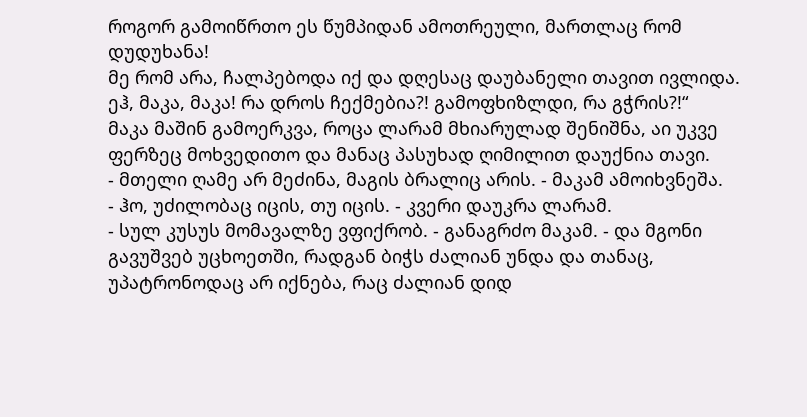როგორ გამოიწრთო ეს წუმპიდან ამოთრეული, მართლაც რომ დუდუხანა!
მე რომ არა, ჩალპებოდა იქ და დღესაც დაუბანელი თავით ივლიდა.
ეჰ, მაკა, მაკა! რა დროს ჩექმებია?! გამოფხიზლდი, რა გჭრის?!“
მაკა მაშინ გამოერკვა, როცა ლარამ მხიარულად შენიშნა, აი უკვე ფერზეც მოხვედითო და მანაც პასუხად ღიმილით დაუქნია თავი.
- მთელი ღამე არ მეძინა, მაგის ბრალიც არის. - მაკამ ამოიხვნეშა.
- ჰო, უძილობაც იცის, თუ იცის. - კვერი დაუკრა ლარამ.
- სულ კუსუს მომავალზე ვფიქრობ. - განაგრძო მაკამ. - და მგონი გავუშვებ უცხოეთში, რადგან ბიჭს ძალიან უნდა და თანაც, უპატრონოდაც არ იქნება, რაც ძალიან დიდ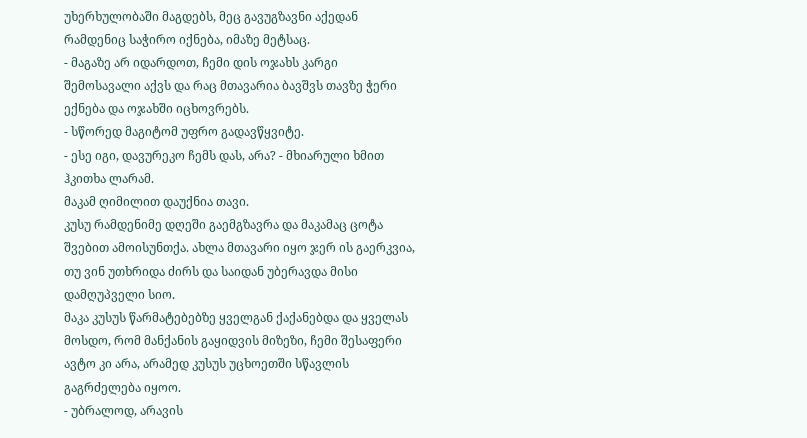უხერხულობაში მაგდებს, მეც გავუგზავნი აქედან რამდენიც საჭირო იქნება, იმაზე მეტსაც.
- მაგაზე არ იდარდოთ, ჩემი დის ოჯახს კარგი შემოსავალი აქვს და რაც მთავარია ბავშვს თავზე ჭერი ექნება და ოჯახში იცხოვრებს.
- სწორედ მაგიტომ უფრო გადავწყვიტე.
- ესე იგი, დავურეკო ჩემს დას, არა? - მხიარული ხმით ჰკითხა ლარამ.
მაკამ ღიმილით დაუქნია თავი.
კუსუ რამდენიმე დღეში გაემგზავრა და მაკამაც ცოტა შვებით ამოისუნთქა. ახლა მთავარი იყო ჯერ ის გაერკვია, თუ ვინ უთხრიდა ძირს და საიდან უბერავდა მისი დამღუპველი სიო.
მაკა კუსუს წარმატებებზე ყველგან ქაქანებდა და ყველას მოსდო, რომ მანქანის გაყიდვის მიზეზი, ჩემი შესაფერი ავტო კი არა, არამედ კუსუს უცხოეთში სწავლის გაგრძელება იყოო.
- უბრალოდ, არავის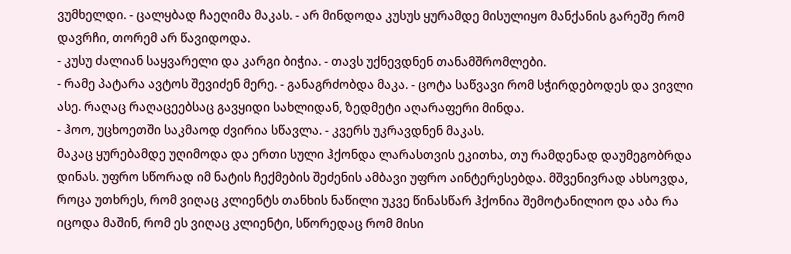ვუმხელდი. - ცალყბად ჩაეღიმა მაკას. - არ მინდოდა კუსუს ყურამდე მისულიყო მანქანის გარეშე რომ დავრჩი, თორემ არ წავიდოდა.
- კუსუ ძალიან საყვარელი და კარგი ბიჭია. - თავს უქნევდნენ თანამშრომლები.
- რამე პატარა ავტოს შევიძენ მერე. - განაგრძობდა მაკა. - ცოტა საწვავი რომ სჭირდებოდეს და ვივლი ასე. რაღაც რაღაცეებსაც გავყიდი სახლიდან, ზედმეტი აღარაფერი მინდა.
- ჰოო, უცხოეთში საკმაოდ ძვირია სწავლა. - კვერს უკრავდნენ მაკას.
მაკაც ყურებამდე უღიმოდა და ერთი სული ჰქონდა ლარასთვის ეკითხა, თუ რამდენად დაუმეგობრდა დინას. უფრო სწორად იმ ნატის ჩექმების შეძენის ამბავი უფრო აინტერესებდა. მშვენივრად ახსოვდა, როცა უთხრეს, რომ ვიღაც კლიენტს თანხის ნაწილი უკვე წინასწარ ჰქონია შემოტანილიო და აბა რა იცოდა მაშინ, რომ ეს ვიღაც კლიენტი, სწორედაც რომ მისი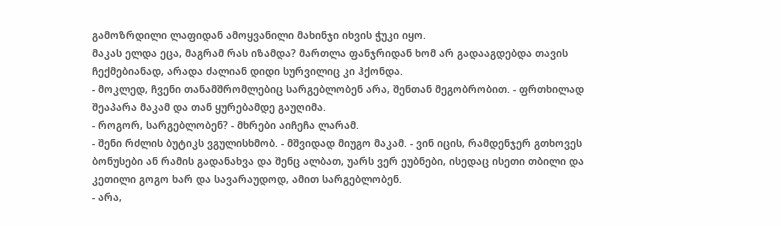გამოზრდილი ლაფიდან ამოყვანილი მახინჯი იხვის ჭუკი იყო.
მაკას ელდა ეცა, მაგრამ რას იზამდა? მართლა ფანჯრიდან ხომ არ გადააგდებდა თავის ჩექმებიანად, არადა ძალიან დიდი სურვილიც კი ჰქონდა.
- მოკლედ, ჩვენი თანამშრომლებიც სარგებლობენ არა, შენთან მეგობრობით. - ფრთხილად შეაპარა მაკამ და თან ყურებამდე გაუღიმა.
- როგორ, სარგებლობენ? - მხრები აიჩეჩა ლარამ.
- შენი რძლის ბუტიკს ვგულისხმობ. - მშვიდად მიუგო მაკამ. - ვინ იცის, რამდენჯერ გთხოვეს ბონუსები ან რამის გადანახვა და შენც ალბათ, უარს ვერ ეუბნები, ისედაც ისეთი თბილი და კეთილი გოგო ხარ და სავარაუდოდ, ამით სარგებლობენ.
- არა,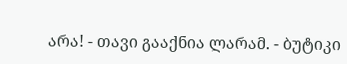არა! - თავი გააქნია ლარამ. - ბუტიკი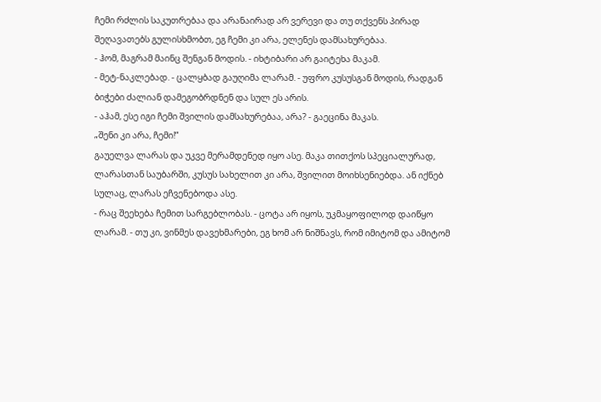ჩემი რძლის საკუთრებაა და არანაირად არ ვერევი და თუ თქვენს პირად შეღავათებს გულისხმობთ, ეგ ჩემი კი არა, ელენეს დამსახურებაა.
- ჰომ, მაგრამ მაინც შენგან მოდის. - იხტიბარი არ გაიტეხა მაკამ.
- მეტ-ნაკლებად. - ცალყბად გაუღიმა ლარამ. - უფრო კუსუსგან მოდის, რადგან ბიჭები ძალიან დამეგობრდნენ და სულ ეს არის.
- აჰამ, ესე იგი ჩემი შვილის დამსახურებაა, არა? - გაეცინა მაკას.
„შენი კი არა, ჩემი!“
გაუელვა ლარას და უკვე მერამდენედ იყო ასე. მაკა თითქოს სპეციალურად, ლარასთან საუბარში, კუსუს სახელით კი არა, შვილით მოიხსენიებდა. ან იქნებ სულაც, ლარას ეჩვენებოდა ასე.
- რაც შეეხება ჩემით სარგებლობას. - ცოტა არ იყოს, უკმაყოფილოდ დაიწყო ლარამ. - თუ კი, ვინმეს დავეხმარები, ეგ ხომ არ ნიშნავს, რომ იმიტომ და ამიტომ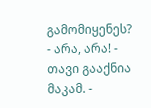გამომიყენეს?
- არა, არა! - თავი გააქნია მაკამ. -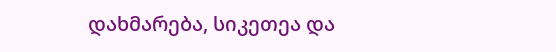დახმარება, სიკეთეა და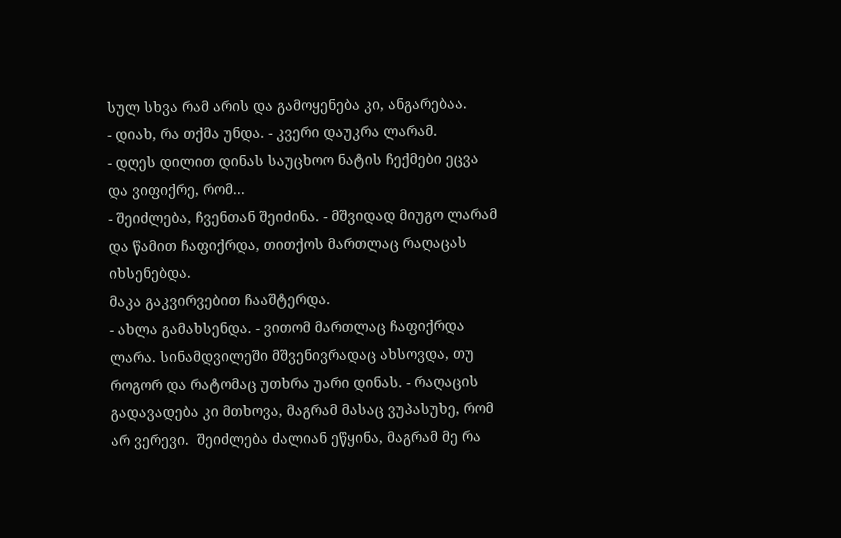სულ სხვა რამ არის და გამოყენება კი, ანგარებაა.
- დიახ, რა თქმა უნდა. - კვერი დაუკრა ლარამ.
- დღეს დილით დინას საუცხოო ნატის ჩექმები ეცვა და ვიფიქრე, რომ...
- შეიძლება, ჩვენთან შეიძინა. - მშვიდად მიუგო ლარამ და წამით ჩაფიქრდა, თითქოს მართლაც რაღაცას იხსენებდა.
მაკა გაკვირვებით ჩააშტერდა.
- ახლა გამახსენდა. - ვითომ მართლაც ჩაფიქრდა ლარა. სინამდვილეში მშვენივრადაც ახსოვდა, თუ როგორ და რატომაც უთხრა უარი დინას. - რაღაცის გადავადება კი მთხოვა, მაგრამ მასაც ვუპასუხე, რომ არ ვერევი.  შეიძლება ძალიან ეწყინა, მაგრამ მე რა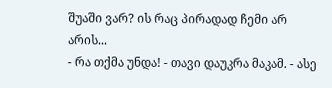შუაში ვარ? ის რაც პირადად ჩემი არ არის...
- რა თქმა უნდა! - თავი დაუკრა მაკამ. - ასე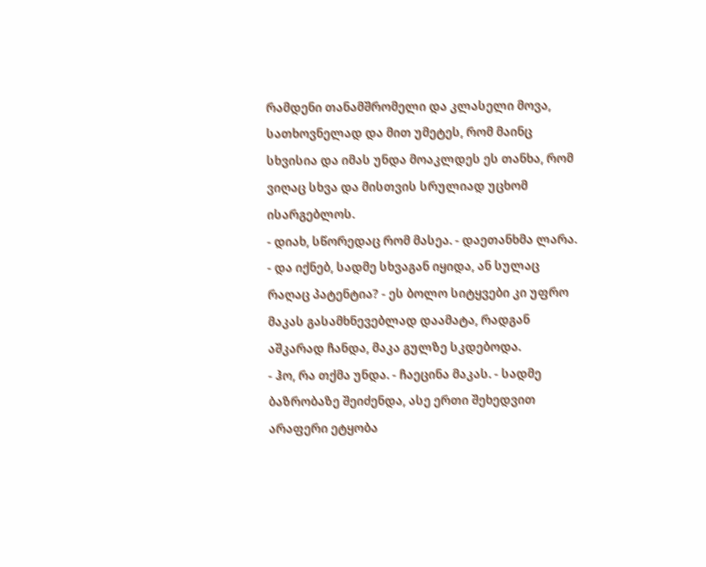რამდენი თანამშრომელი და კლასელი მოვა, სათხოვნელად და მით უმეტეს, რომ მაინც სხვისია და იმას უნდა მოაკლდეს ეს თანხა, რომ ვიღაც სხვა და მისთვის სრულიად უცხომ ისარგებლოს.
- დიახ, სწორედაც რომ მასეა. - დაეთანხმა ლარა.  - და იქნებ, სადმე სხვაგან იყიდა, ან სულაც რაღაც პატენტია? - ეს ბოლო სიტყვები კი უფრო მაკას გასამხნევებლად დაამატა, რადგან აშკარად ჩანდა, მაკა გულზე სკდებოდა.
- ჰო, რა თქმა უნდა. - ჩაეცინა მაკას. - სადმე ბაზრობაზე შეიძენდა, ასე ერთი შეხედვით არაფერი ეტყობა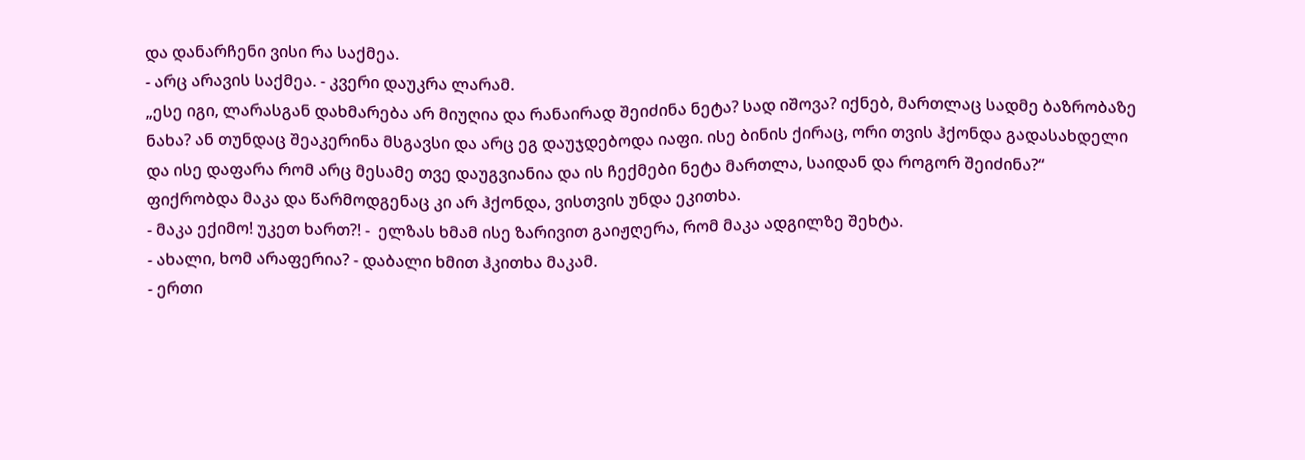და დანარჩენი ვისი რა საქმეა.
- არც არავის საქმეა. - კვერი დაუკრა ლარამ.
„ესე იგი, ლარასგან დახმარება არ მიუღია და რანაირად შეიძინა ნეტა? სად იშოვა? იქნებ, მართლაც სადმე ბაზრობაზე ნახა? ან თუნდაც შეაკერინა მსგავსი და არც ეგ დაუჯდებოდა იაფი. ისე ბინის ქირაც, ორი თვის ჰქონდა გადასახდელი და ისე დაფარა რომ არც მესამე თვე დაუგვიანია და ის ჩექმები ნეტა მართლა, საიდან და როგორ შეიძინა?“
ფიქრობდა მაკა და წარმოდგენაც კი არ ჰქონდა, ვისთვის უნდა ეკითხა.
- მაკა ექიმო! უკეთ ხართ?! -  ელზას ხმამ ისე ზარივით გაიჟღერა, რომ მაკა ადგილზე შეხტა.
- ახალი, ხომ არაფერია? - დაბალი ხმით ჰკითხა მაკამ.
- ერთი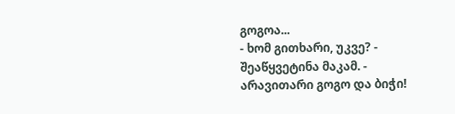გოგოა...
- ხომ გითხარი, უკვე? - შეაწყვეტინა მაკამ. - არავითარი გოგო და ბიჭი!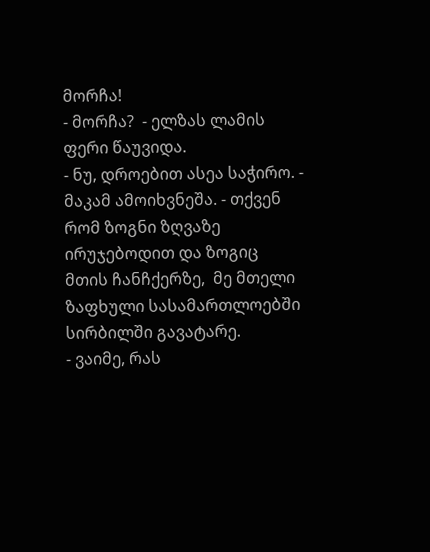მორჩა!
- მორჩა?  - ელზას ლამის ფერი წაუვიდა.
- ნუ, დროებით ასეა საჭირო. - მაკამ ამოიხვნეშა. - თქვენ რომ ზოგნი ზღვაზე ირუჯებოდით და ზოგიც მთის ჩანჩქერზე,  მე მთელი ზაფხული სასამართლოებში სირბილში გავატარე.
- ვაიმე, რას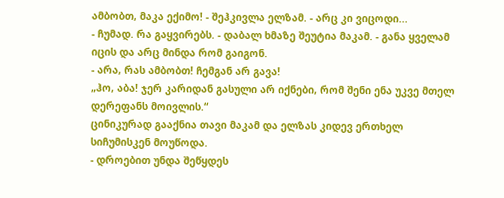ამბობთ, მაკა ექიმო! - შეჰკივლა ელზამ. - არც კი ვიცოდი...
- ჩუმად. რა გაყვირებს. - დაბალ ხმაზე შეუტია მაკამ. - განა ყველამ იცის და არც მინდა რომ გაიგონ.
- არა, რას ამბობთ! ჩემგან არ გავა!
„ჰო, აბა! ჯერ კარიდან გასული არ იქნები, რომ შენი ენა უკვე მთელ დერეფანს მოივლის.“
ცინიკურად გააქნია თავი მაკამ და ელზას კიდევ ერთხელ სიჩუმისკენ მოუწოდა.
- დროებით უნდა შეწყდეს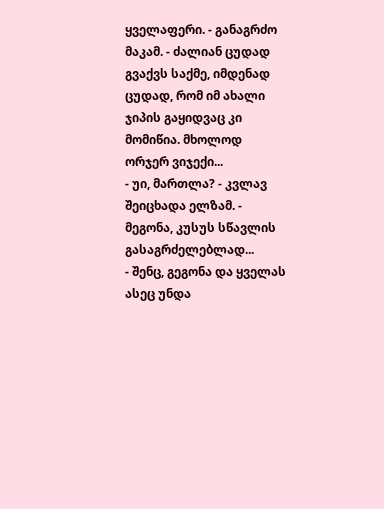ყველაფერი. - განაგრძო მაკამ. - ძალიან ცუდად გვაქვს საქმე, იმდენად ცუდად, რომ იმ ახალი ჯიპის გაყიდვაც კი მომიწია. მხოლოდ ორჯერ ვიჯექი...
- უი, მართლა? - კვლავ შეიცხადა ელზამ. - მეგონა, კუსუს სწავლის გასაგრძელებლად...
- შენც, გეგონა და ყველას ასეც უნდა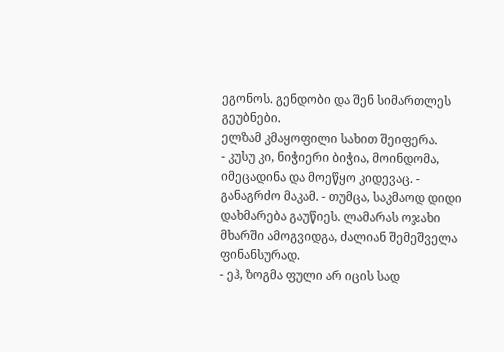ეგონოს. გენდობი და შენ სიმართლეს გეუბნები.
ელზამ კმაყოფილი სახით შეიფერა.
- კუსუ კი, ნიჭიერი ბიჭია, მოინდომა, იმეცადინა და მოეწყო კიდევაც. - განაგრძო მაკამ. - თუმცა, საკმაოდ დიდი დახმარება გაუწიეს. ლამარას ოჯახი მხარში ამოგვიდგა, ძალიან შემეშველა ფინანსურად.
- ეჰ, ზოგმა ფული არ იცის სად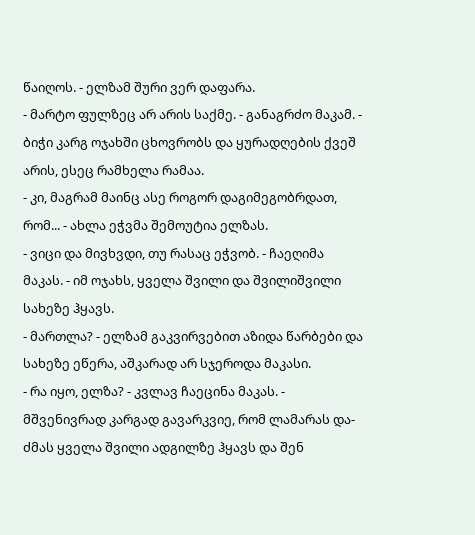წაიღოს. - ელზამ შური ვერ დაფარა.
- მარტო ფულზეც არ არის საქმე. - განაგრძო მაკამ. - ბიჭი კარგ ოჯახში ცხოვრობს და ყურადღების ქვეშ არის, ესეც რამხელა რამაა.
- კი, მაგრამ მაინც ასე როგორ დაგიმეგობრდათ, რომ... - ახლა ეჭვმა შემოუტია ელზას.
- ვიცი და მივხვდი, თუ რასაც ეჭვობ. - ჩაეღიმა მაკას. - იმ ოჯახს, ყველა შვილი და შვილიშვილი სახეზე ჰყავს.
- მართლა? - ელზამ გაკვირვებით აზიდა წარბები და სახეზე ეწერა, აშკარად არ სჯეროდა მაკასი.
- რა იყო, ელზა? - კვლავ ჩაეცინა მაკას. - მშვენივრად კარგად გავარკვიე, რომ ლამარას და-ძმას ყველა შვილი ადგილზე ჰყავს და შენ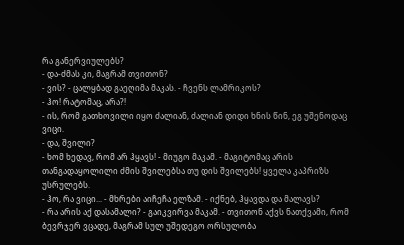რა განერვიულებს?
- და-ძმას კი, მაგრამ თვითონ?
- ვის? - ცალყბად გაეღიმა მაკას. - ჩვენს ლამრიკოს?
- ჰო! რატომაც, არა?!
- ის, რომ გათხოვილი იყო ძალიან, ძალიან დიდი ხნის წინ, ეგ უშენოდაც ვიცი.
- და, შვილი?
- ხომ ხედავ, რომ არ ჰყავს! - მიუგო მაკამ. - მაგიტომაც არის თანგადაყოლილი ძმის შვილებსა თუ დის შვილებს! ყველა კაპრიზს უსრულებს.
- ჰო, რა ვიცი... - მხრები აიჩეჩა ელზამ. - იქნებ, ჰყავდა და მალავს?
- რა არის აქ დასამალი? - გაიკვირვა მაკამ. - თვითონ აქვს ნათქვამი, რომ ბევრჯერ ვცადე, მაგრამ სულ უშედეგო ორსულობა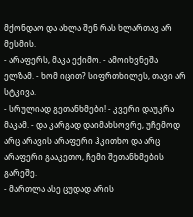მქონდაო და ახლა შენ რას ხლართავ არ მესმის.
- არაფერს, მაკა ექიმო. - ამოიხვნეშა ელზამ. - ხომ იცით? სიფრთხილეს, თავი არ სტკივა.
- სრულიად გეთანხმები! - კვერი დაუკრა მაკამ. - და კარგად დაიმახსოვრე, უჩემოდ არც არავის არაფერი ჰკითხო და არც არაფერი გააკეთო, ჩემი შეთანხმების გარეშე.
- მართლა ასე ცუდად არის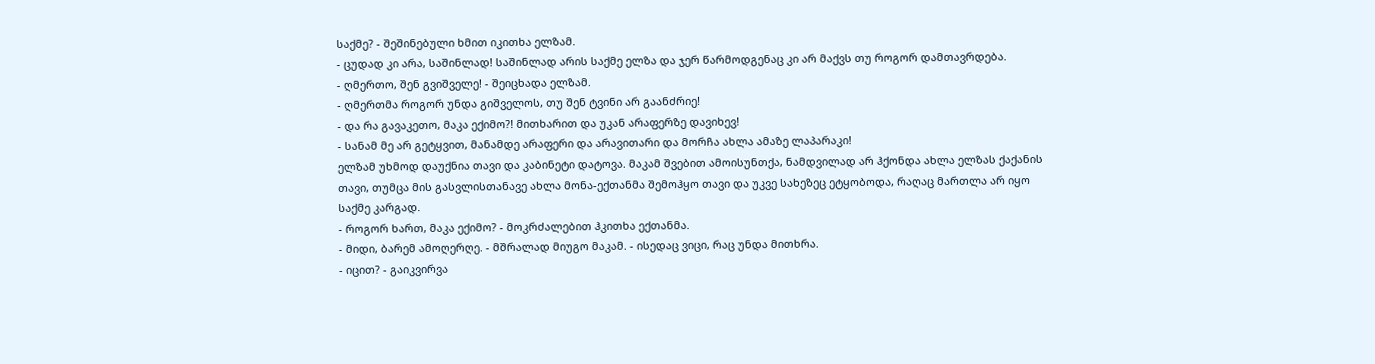საქმე? - შეშინებული ხმით იკითხა ელზამ.
- ცუდად კი არა, საშინლად! საშინლად არის საქმე ელზა და ჯერ წარმოდგენაც კი არ მაქვს თუ როგორ დამთავრდება.
- ღმერთო, შენ გვიშველე! - შეიცხადა ელზამ.
- ღმერთმა როგორ უნდა გიშველოს, თუ შენ ტვინი არ გაანძრიე!
- და რა გავაკეთო, მაკა ექიმო?! მითხარით და უკან არაფერზე დავიხევ!
- სანამ მე არ გეტყვით, მანამდე არაფერი და არავითარი და მორჩა ახლა ამაზე ლაპარაკი!
ელზამ უხმოდ დაუქნია თავი და კაბინეტი დატოვა. მაკამ შვებით ამოისუნთქა, ნამდვილად არ ჰქონდა ახლა ელზას ქაქანის თავი, თუმცა მის გასვლისთანავე ახლა მონა-ექთანმა შემოჰყო თავი და უკვე სახეზეც ეტყობოდა, რაღაც მართლა არ იყო საქმე კარგად.
- როგორ ხართ, მაკა ექიმო? - მოკრძალებით ჰკითხა ექთანმა.
- მიდი, ბარემ ამოღერღე. - მშრალად მიუგო მაკამ. - ისედაც ვიცი, რაც უნდა მითხრა.
- იცით? - გაიკვირვა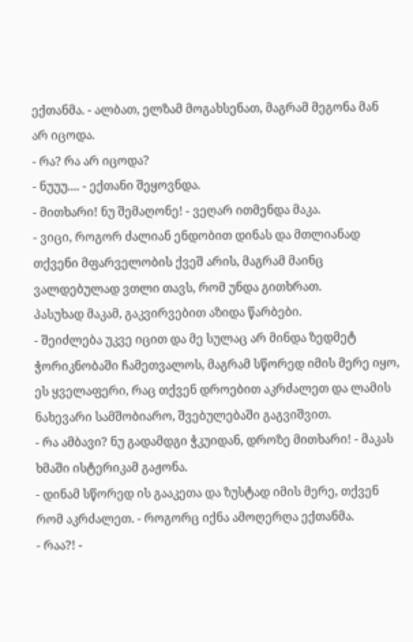ექთანმა. - ალბათ, ელზამ მოგახსენათ, მაგრამ მეგონა მან არ იცოდა.
- რა? რა არ იცოდა?
- ნუუუ.... - ექთანი შეყოვნდა.
- მითხარი! ნუ შემაღონე! - ვეღარ ითმენდა მაკა.
- ვიცი, როგორ ძალიან ენდობით დინას და მთლიანად თქვენი მფარველობის ქვეშ არის, მაგრამ მაინც ვალდებულად ვთლი თავს, რომ უნდა გითხრათ.
პასუხად მაკამ, გაკვირვებით აზიდა წარბები.
- შეიძლება უკვე იცით და მე სულაც არ მინდა ზედმეტ ჭორიკნობაში ჩამეთვალოს, მაგრამ სწორედ იმის მერე იყო, ეს ყველაფერი, რაც თქვენ დროებით აკრძალეთ და ლამის ნახევარი სამშობიარო, შვებულებაში გაგვიშვით.
- რა ამბავი? ნუ გადამდგი ჭკუიდან, დროზე მითხარი! - მაკას ხმაში ისტერიკამ გაჟონა.
- დინამ სწორედ ის გააკეთა და ზუსტად იმის მერე, თქვენ რომ აკრძალეთ. - როგორც იქნა ამოღერღა ექთანმა.
- რაა?! -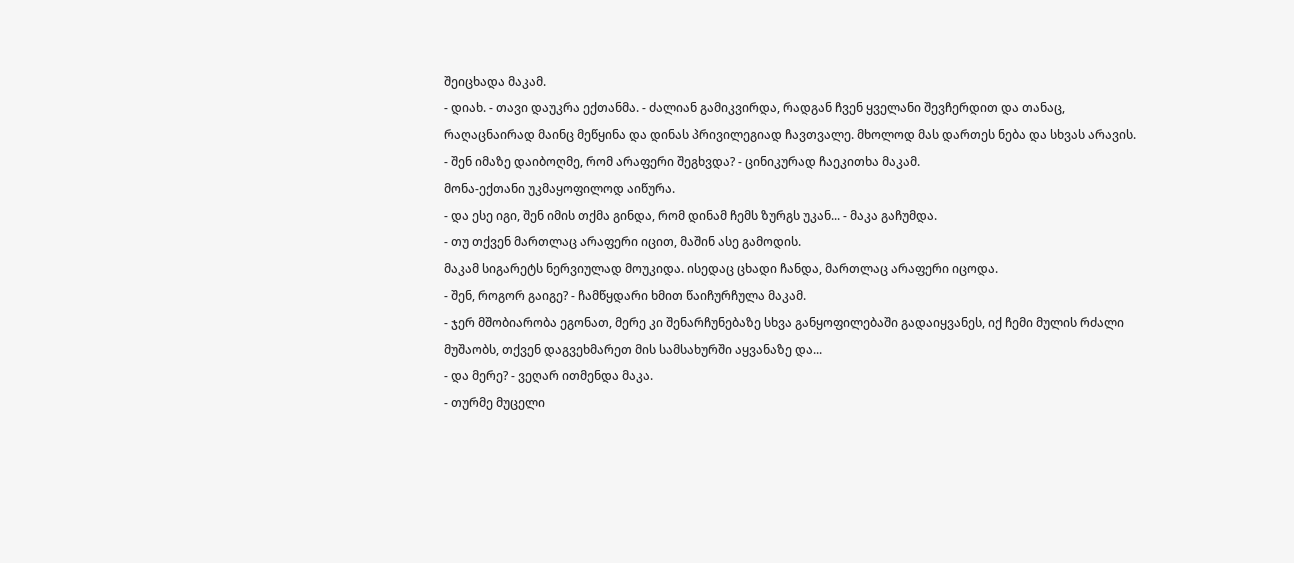შეიცხადა მაკამ.
- დიახ. - თავი დაუკრა ექთანმა. - ძალიან გამიკვირდა, რადგან ჩვენ ყველანი შევჩერდით და თანაც, რაღაცნაირად მაინც მეწყინა და დინას პრივილეგიად ჩავთვალე. მხოლოდ მას დართეს ნება და სხვას არავის.
- შენ იმაზე დაიბოღმე, რომ არაფერი შეგხვდა? - ცინიკურად ჩაეკითხა მაკამ.
მონა-ექთანი უკმაყოფილოდ აიწურა.
- და ესე იგი, შენ იმის თქმა გინდა, რომ დინამ ჩემს ზურგს უკან... - მაკა გაჩუმდა.
- თუ თქვენ მართლაც არაფერი იცით, მაშინ ასე გამოდის.
მაკამ სიგარეტს ნერვიულად მოუკიდა. ისედაც ცხადი ჩანდა, მართლაც არაფერი იცოდა.
- შენ, როგორ გაიგე? - ჩამწყდარი ხმით წაიჩურჩულა მაკამ.
- ჯერ მშობიარობა ეგონათ, მერე კი შენარჩუნებაზე სხვა განყოფილებაში გადაიყვანეს, იქ ჩემი მულის რძალი მუშაობს, თქვენ დაგვეხმარეთ მის სამსახურში აყვანაზე და...
- და მერე? - ვეღარ ითმენდა მაკა.
- თურმე მუცელი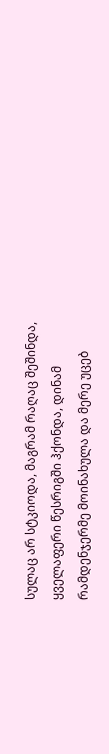სულაც არ სტკიოდა, მაგრამ რაღაც შეშინდა, ყველაფერი წესრიგში ჰქონდა, დინამ რამდენჯერმე მოინახულა და მერე უცებ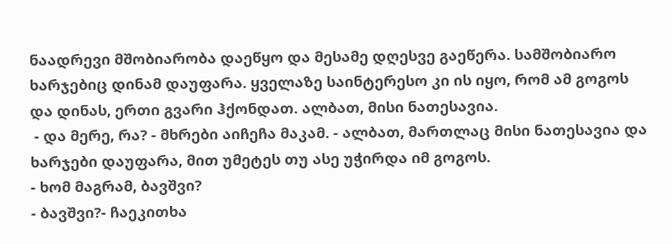ნაადრევი მშობიარობა დაეწყო და მესამე დღესვე გაეწერა. სამშობიარო ხარჯებიც დინამ დაუფარა. ყველაზე საინტერესო კი ის იყო, რომ ამ გოგოს და დინას, ერთი გვარი ჰქონდათ. ალბათ, მისი ნათესავია.
 - და მერე, რა? - მხრები აიჩეჩა მაკამ. - ალბათ, მართლაც მისი ნათესავია და ხარჯები დაუფარა, მით უმეტეს თუ ასე უჭირდა იმ გოგოს.
- ხომ მაგრამ, ბავშვი?
- ბავშვი?- ჩაეკითხა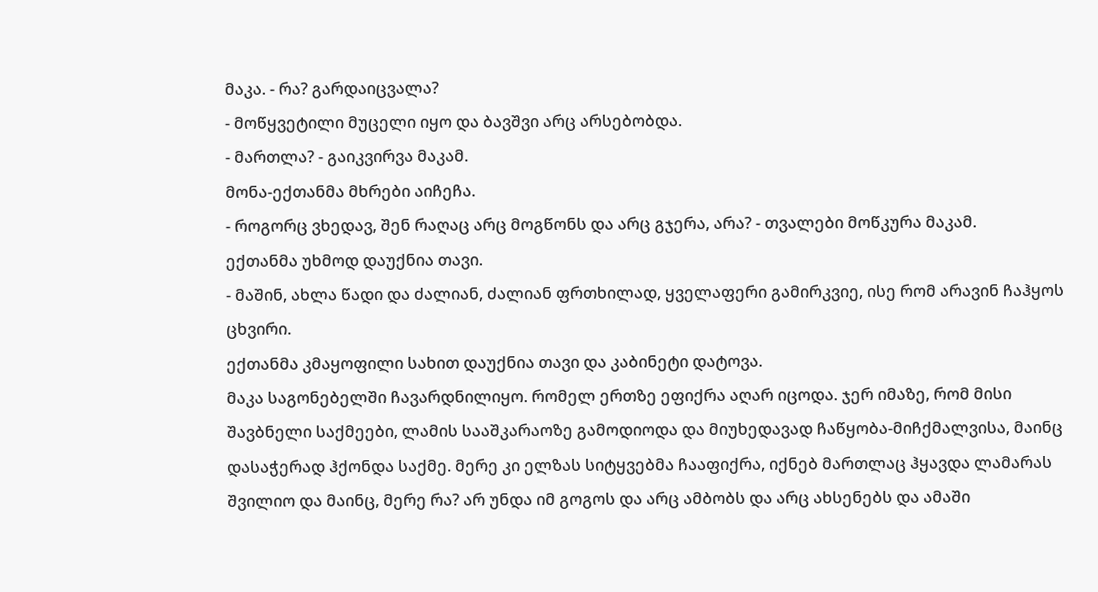მაკა. - რა? გარდაიცვალა?
- მოწყვეტილი მუცელი იყო და ბავშვი არც არსებობდა.
- მართლა? - გაიკვირვა მაკამ.
მონა-ექთანმა მხრები აიჩეჩა.
- როგორც ვხედავ, შენ რაღაც არც მოგწონს და არც გჯერა, არა? - თვალები მოწკურა მაკამ.
ექთანმა უხმოდ დაუქნია თავი.
- მაშინ, ახლა წადი და ძალიან, ძალიან ფრთხილად, ყველაფერი გამირკვიე, ისე რომ არავინ ჩაჰყოს ცხვირი.
ექთანმა კმაყოფილი სახით დაუქნია თავი და კაბინეტი დატოვა.
მაკა საგონებელში ჩავარდნილიყო. რომელ ერთზე ეფიქრა აღარ იცოდა. ჯერ იმაზე, რომ მისი შავბნელი საქმეები, ლამის სააშკარაოზე გამოდიოდა და მიუხედავად ჩაწყობა-მიჩქმალვისა, მაინც დასაჭერად ჰქონდა საქმე. მერე კი ელზას სიტყვებმა ჩააფიქრა, იქნებ მართლაც ჰყავდა ლამარას შვილიო და მაინც, მერე რა? არ უნდა იმ გოგოს და არც ამბობს და არც ახსენებს და ამაში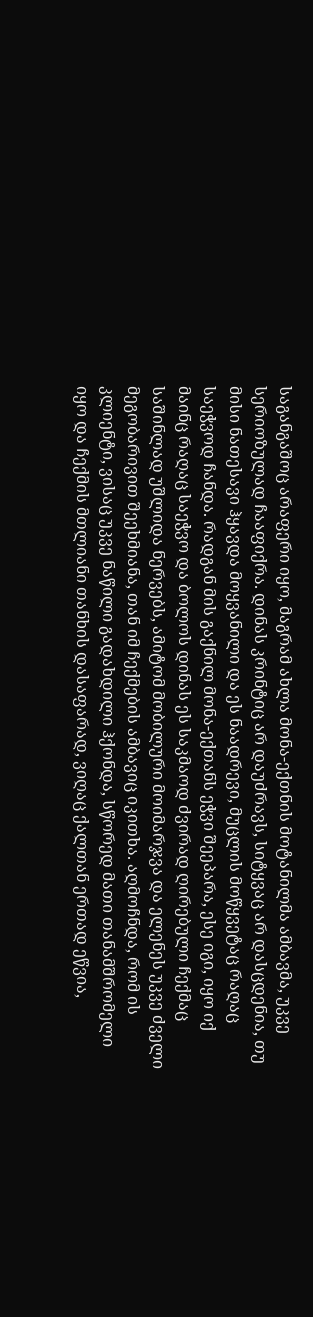საგანგაშოც არაფერი იყო, მაგრამ ახლა მონა-ექთნის მოტანილმა ამბავმა, უკვე სერიოზულად ჩააფიქრა. დინას კრინტიც არ დაუძრავს, სიტყვაც არ დასცდენია, თუ მისი ნათესავი ჰყავდა მოყვანილი და ეს ნაადრევი, მუცლის მოწყვეტაც რაღაც საეჭვოდ ჩანდა. რადგან მის გაქნილ მონა-ექთანს ეჭვი შეეპარა, ესე იგი, იყო იქ მაინც რაღაც საეჭვო და ბოლოს დინას ეს საკმაოდ ძვირად ღირებული ჩექმაც საშინლად უშლიდა ნერვებს, ამიტომ მობილური მოიმარჯვა და ელენეს უკვე ძველი მეგობარივით შეეხმიანა, თან იმ ჩექმების ამბავიც იკითხა. აღმოჩნდა, რომ ის კლიენტი, ვისაც უკვე ნაწილი გადახდილი ჰქონდა, სწორედ მათი თანამშრომელი იყო და ჩექმის მთლიანი თანხის დასაფარად, ვიღაც ქალთან ერთად ეწვია,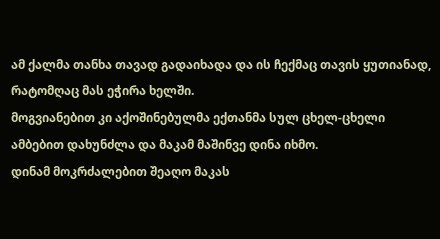ამ ქალმა თანხა თავად გადაიხადა და ის ჩექმაც თავის ყუთიანად, რატომღაც მას ეჭირა ხელში.
მოგვიანებით კი აქოშინებულმა ექთანმა სულ ცხელ-ცხელი ამბებით დახუნძლა და მაკამ მაშინვე დინა იხმო.
დინამ მოკრძალებით შეაღო მაკას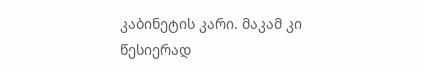კაბინეტის კარი. მაკამ კი წესიერად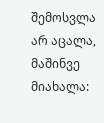შემოსვლა არ აცალა, მაშინვე მიახალა: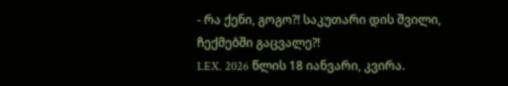- რა ქენი, გოგო?! საკუთარი დის შვილი, ჩექმებში გაცვალე?!
LEX. 2026 წლის 18 იანვარი, კვირა.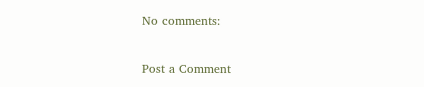No comments:

Post a Comment